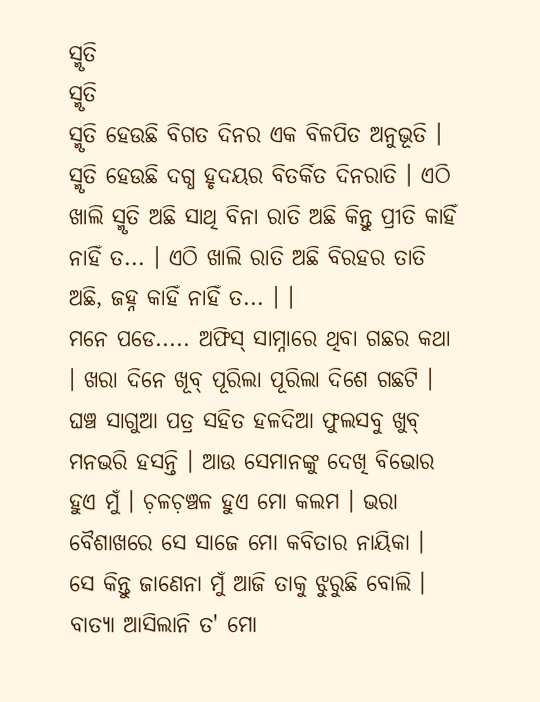ସ୍ମୃତି
ସ୍ମୃତି
ସ୍ମୃତି ହେଉଛି ବିଗତ ଦିନର ଏକ ବିଳପିତ ଅନୁଭୂତି । ସ୍ମୃତି ହେଉଛି ଦଗ୍ଧ ହୃଦୟର ବିତର୍କିତ ଦିନରାତି । ଏଠି ଖାଲି ସ୍ମୃତି ଅଛି ସାଥି ବିନା ରାତି ଅଛି କିନ୍ତୁ ପ୍ରୀତି କାହିଁ ନାହିଁ ତ... । ଏଠି ଖାଲି ରାତି ଅଛି ବିରହର ତାତି ଅଛି, ଜହ୍ନ କାହିଁ ନାହିଁ ତ... । ।
ମନେ ପଡେ..... ଅଫିସ୍ ସାମ୍ନାରେ ଥିବା ଗଛର କଥା । ଖରା ଦିନେ ଖୂବ୍ ପୂରିଲା ପୂରିଲା ଦିଶେ ଗଛଟି । ଘଞ୍ଚ ସାଗୁଆ ପତ୍ର ସହିତ ହଳଦିଆ ଫୁଲସବୁ ଖୁବ୍ ମନଭରି ହସନ୍ତି । ଆଉ ସେମାନଙ୍କୁ ଦେଖି ବିଭୋର ହୁଏ ମୁଁ । ଚ଼ଳଚ଼ଞ୍ଚଳ ହୁଏ ମୋ କଲମ । ଭରା ବୈଶାଖରେ ସେ ସାଜେ ମୋ କବିତାର ନାୟିକା । ସେ କିନ୍ତୁ ଜାଣେନା ମୁଁ ଆଜି ତାକୁ ଝୁରୁଛି ବୋଲି ।
ବାତ୍ୟା ଆସିଲାନି ତ' ମୋ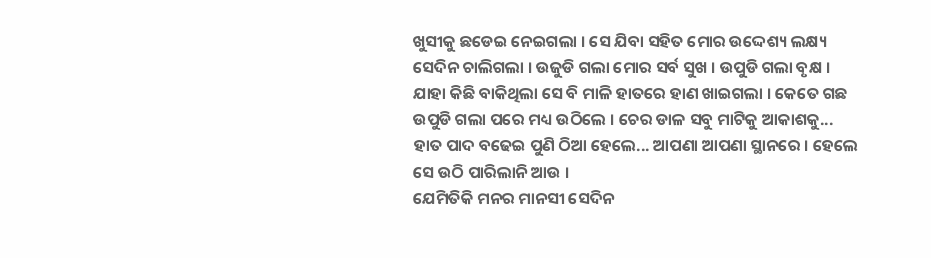ଖୁସୀକୁ ଛଡେଇ ନେଇଗଲା । ସେ ଯିବା ସହିତ ମୋର ଉଦ୍ଦେଶ୍ୟ ଲକ୍ଷ୍ୟ ସେଦିନ ଚାଲିଗଲା । ଉଜୁଡି ଗଲା ମୋର ସର୍ବ ସୁଖ । ଉପୁଡି ଗଲା ବୃକ୍ଷ । ଯାହା କିଛି ବାକିଥିଲା ସେ ବି ମାଳି ହାତରେ ହାଣ ଖାଇଗଲା । କେତେ ଗଛ ଉପୁଡି ଗଲା ପରେ ମଧ୍ୟ ଉଠିଲେ । ଚେର ଡାଳ ସବୁ ମାଟିକୁ ଆକାଶକୁ... ହାତ ପାଦ ବଢେଇ ପୁଣି ଠିଆ ହେଲେ... ଆପଣା ଆପଣା ସ୍ଥାନରେ । ହେଲେ ସେ ଉଠି ପାରିଲାନି ଆଉ ।
ଯେମିତିକି ମନର ମାନସୀ ସେଦିନ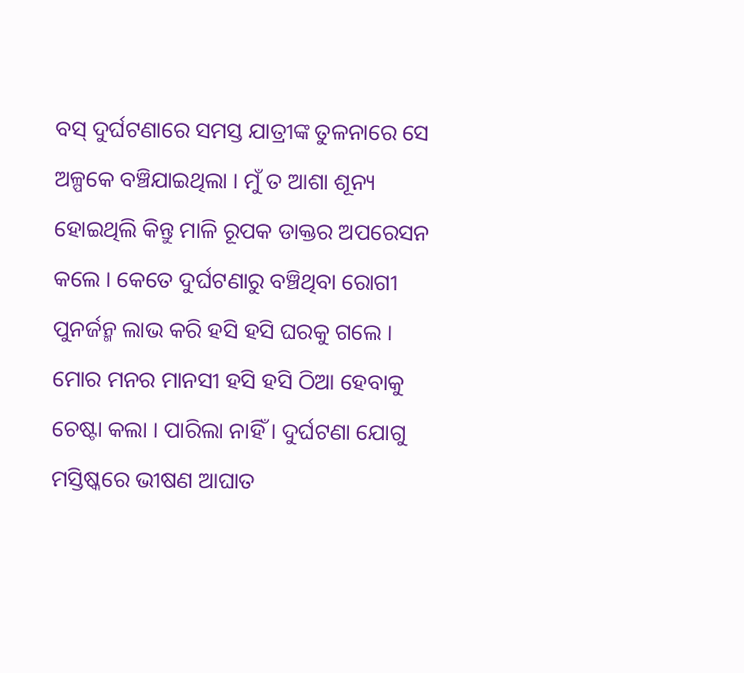ବସ୍ ଦୁର୍ଘଟଣାରେ ସମସ୍ତ ଯାତ୍ରୀଙ୍କ ତୁଳନାରେ ସେ ଅଳ୍ପକେ ବଞ୍ଚିଯାଇଥିଲା । ମୁଁ ତ ଆଶା ଶୂନ୍ୟ ହୋଇଥିଲି କିନ୍ତୁ ମାଳି ରୂପକ ଡାକ୍ତର ଅପରେସନ କଲେ । କେତେ ଦୁର୍ଘଟଣାରୁ ବଞ୍ଚିଥିବା ରୋଗୀ ପୁନର୍ଜନ୍ମ ଲାଭ କରି ହସି ହସି ଘରକୁ ଗଲେ । ମୋର ମନର ମାନସୀ ହସି ହସି ଠିଆ ହେବାକୁ ଚେଷ୍ଟା କଲା । ପାରିଲା ନାହିଁ । ଦୁର୍ଘଟଣା ଯୋଗୁ ମସ୍ତିଷ୍କରେ ଭୀଷଣ ଆଘାତ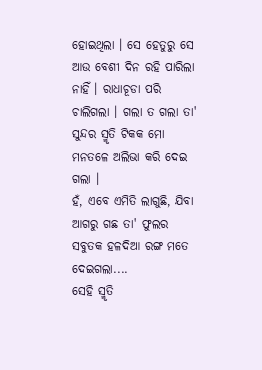ହୋଇଥିଲା । ସେ ହେତୁରୁ ସେ ଆଉ ବେଶୀ ଦିନ ରହି ପାରିଲା ନାହିଁ । ରାଧାଚୂଡା ପରି ଚାଲିଗଲା । ଗଲା ତ ଗଲା ତା' ସୁନ୍ଦର ସ୍ମୃତି ଟିକକ ମୋ ମନତଳେ ଅଲିଭା କରି ଦେଇ ଗଲା ।
ହଁ, ଏବେ ଏମିତି ଲାଗୁଛି, ଯିବା ଆଗରୁ ଗଛ ତା' ଫୁଲର ସବୁତକ ହଳଦିଆ ରଙ୍ଗ ମତେ ଦେଇଗଲା....
ସେହି ସ୍ମୃତି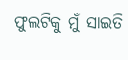ଫୁଲଟିକୁ ମୁଁ ସାଇତି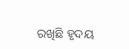ରଖିଛି ହୃଦୟ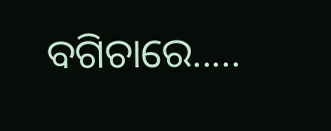ବଗିଚାରେ.....